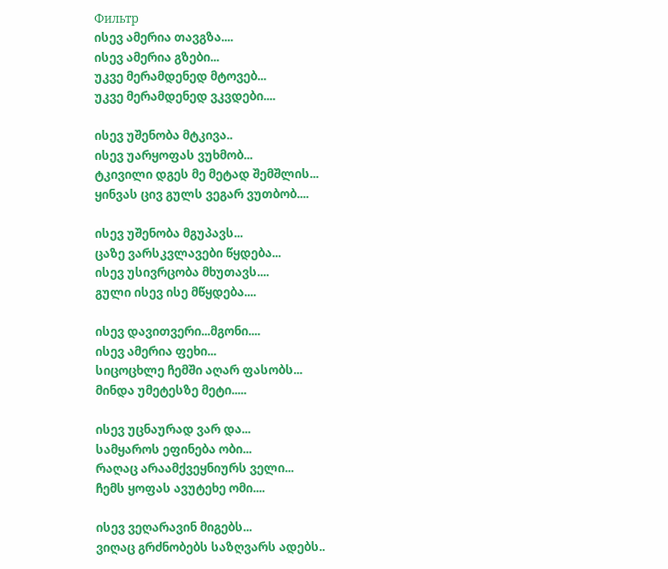Фильтр
ისევ ამერია თავგზა....
ისევ ამერია გზები...
უკვე მერამდენედ მტოვებ...
უკვე მერამდენედ ვკვდები....

ისევ უშენობა მტკივა..
ისევ უარყოფას ვუხმობ...
ტკივილი დგეს მე მეტად შემშლის...
ყინვას ცივ გულს ვეგარ ვუთბობ....

ისევ უშენობა მგუპავს...
ცაზე ვარსკვლავები წყდება...
ისევ უსივრცობა მხუთავს....
გული ისევ ისე მწყდება....

ისევ დავითვერი...მგონი....
ისევ ამერია ფეხი...
სიცოცხლე ჩემში აღარ ფასობს...
მინდა უმეტესზე მეტი.....

ისევ უცნაურად ვარ და...
სამყაროს ეფინება ობი...
რაღაც არაამქვეყნიურს ველი...
ჩემს ყოფას ავუტეხე ომი....

ისევ ვეღარავინ მიგებს...
ვიღაც გრძნობებს საზღვარს ადებს..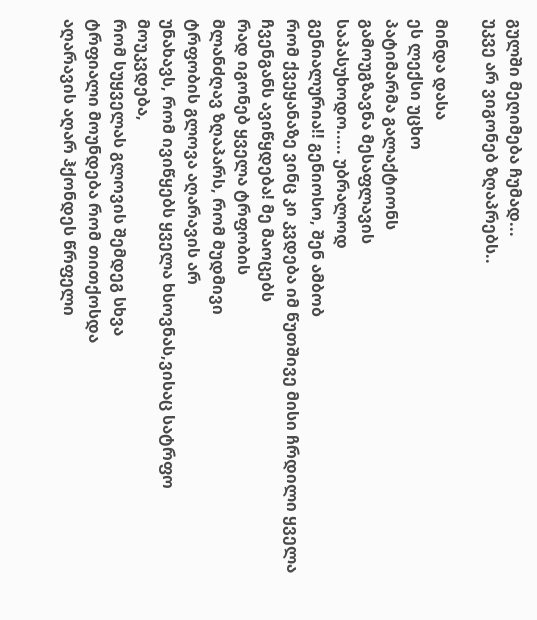გულში მეღიმება ჩუმად...
უკვე არ ვიგონებ ზღაპრებს..

მინდა დასა
ეს ლექსი უცხო
პატიმარმა გალაქტიონს
გამოუგზავნა მესაფლავის
საპასუხოდო..... უბრალოდ
გენიალურია!! გენიოსო, შენ ამბობ
რომ ქვეყანაზე ვინც კი კვდება იმ წუთშივე მისი ჩრდილი ყველა
ჩვენგანს ავიწყდება! მე მაოცებს
რად იგონებ ყველა ტრფობის
მლანძღავ ზღაპარს, რომ მუდმივი
ტრფობის გლოვა აღარავის არ
უნახავს, რომ ივიწყებს ყველა ხსოვნას,ვისაც სატრფო მოუკვდება,
რომ სუყველას გლოვის შემდეგ სხვა
ტრფიალი მოუნდება რომ თითქოსდა
აღარავის აღარ ჰქონდეს წრფელი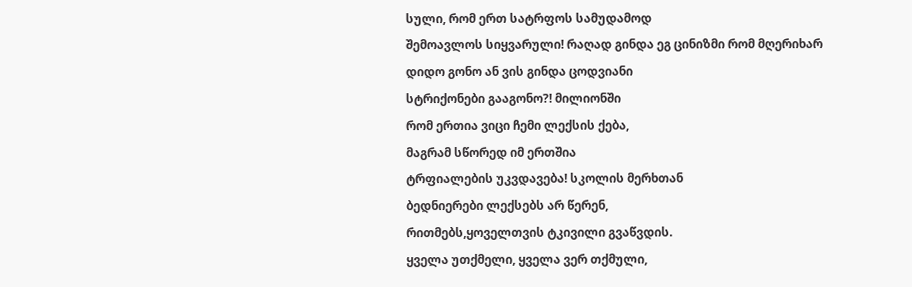სული, რომ ერთ სატრფოს სამუდამოდ
შემოავლოს სიყვარული! რაღად გინდა ეგ ცინიზმი რომ მღერიხარ
დიდო გონო ან ვის გინდა ცოდვიანი
სტრიქონები გააგონო?! მილიონში
რომ ერთია ვიცი ჩემი ლექსის ქება,
მაგრამ სწორედ იმ ერთშია
ტრფიალების უკვდავება! სკოლის მერხთან
ბედნიერები ლექსებს არ წერენ,
რითმებს,ყოველთვის ტკივილი გვაწვდის.
ყველა უთქმელი, ყველა ვერ თქმული,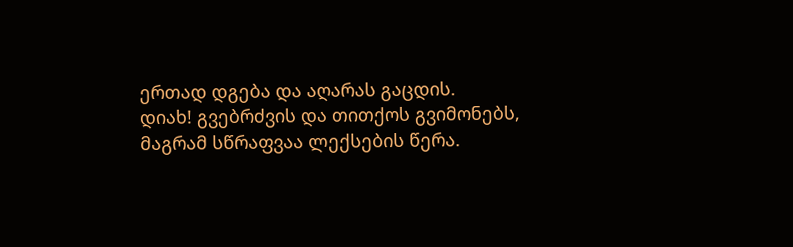ერთად დგება და აღარას გაცდის.
დიახ! გვებრძვის და თითქოს გვიმონებს,
მაგრამ სწრაფვაა ლექსების წერა.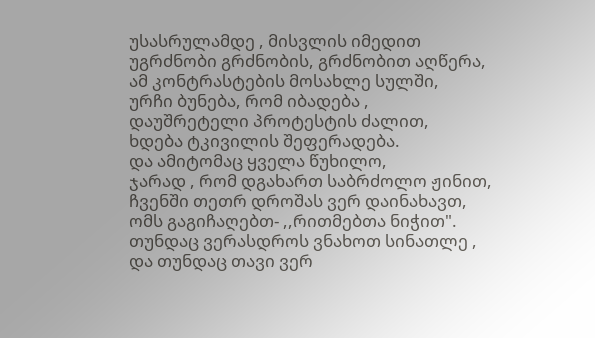უსასრულამდე , მისვლის იმედით
უგრძნობი გრძნობის, გრძნობით აღწერა,
ამ კონტრასტების მოსახლე სულში,
ურჩი ბუნება, რომ იბადება ,
დაუშრეტელი პროტესტის ძალით,
ხდება ტკივილის შეფერადება.
და ამიტომაც ყველა წუხილო,
ჯარად , რომ დგახართ საბრძოლო ჟინით,
ჩვენში თეთრ დროშას ვერ დაინახავთ,
ომს გაგიჩაღებთ- ,,რითმებთა ნიჭით".
თუნდაც ვერასდროს ვნახოთ სინათლე ,
და თუნდაც თავი ვერ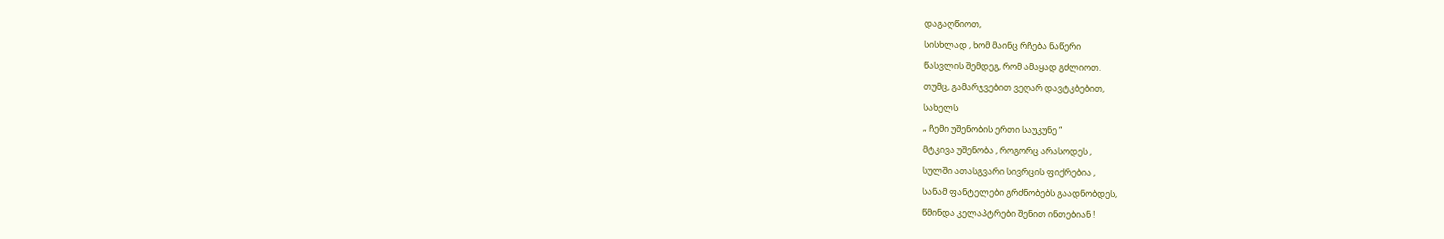დაგაღწიოთ,
სისხლად , ხომ მაინც რჩება ნაწერი
წასვლის შემდეგ, რომ ამაყად გძლიოთ.
თუმც, გამარჯვებით ვეღარ დავტკბებით,
სახელს
„ ჩემი უშენობის ერთი საუკუნე “
მტკივა უშენობა , როგორც არასოდეს ,
სულში ათასგვარი სივრცის ფიქრებია ,
სანამ ფანტელები გრძნობებს გაადნობდეს,
წმინდა კელაპტრები შენით ინთებიან !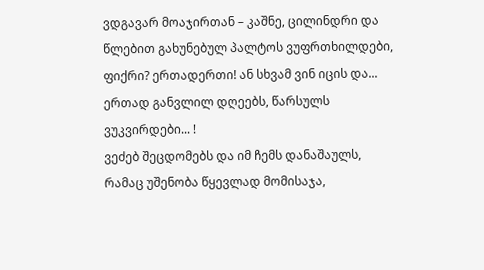ვდგავარ მოაჯირთან – კაშნე, ცილინდრი და
წლებით გახუნებულ პალტოს ვუფრთხილდები,
ფიქრი? ერთადერთი! ან სხვამ ვინ იცის და...
ერთად განვლილ დღეებს, წარსულს ვუკვირდები... !
ვეძებ შეცდომებს და იმ ჩემს დანაშაულს,
რამაც უშენობა წყევლად მომისაჯა,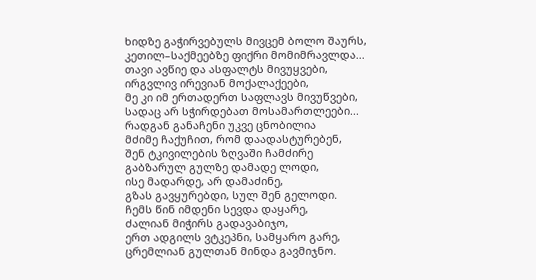ხიდზე გაჭირვებულს მივცემ ბოლო შაურს,
კეთილ–საქმეებზე ფიქრი მომიმრავლდა...
თავი ავწიე და ასფალტს მივუყვები,
ირგვლივ ირევიან მოქალაქეები,
მე კი იმ ერთადერთ საფლავს მივუწვები,
სადაც არ სჭირდებათ მოსამართლეები...
რადგან განაჩენი უკვე ცნობილია
მძიმე ჩაქუჩით, რომ დაადასტურებენ,
შენ ტკივილების ზღვაში ჩამძირე
გაბზარულ გულზე დამადე ლოდი,
ისე მადარდე, არ დამაძინე,
გზას გავყურებდი, სულ შენ გელოდი.
ჩემს წინ იმდენი სევდა დაყარე,
ძალიან მიჭირს გადავაბიჯო,
ერთ ადგილს ვტკეპნი, სამყარო გარე,
ცრემლიან გულთან მინდა გავმიჯნო.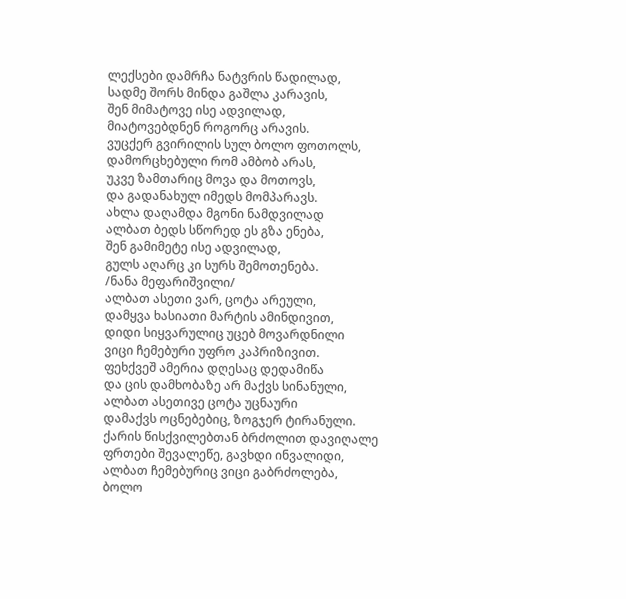ლექსები დამრჩა ნატვრის წადილად,
სადმე შორს მინდა გაშლა კარავის,
შენ მიმატოვე ისე ადვილად,
მიატოვებდნენ როგორც არავის.
ვუცქერ გვირილის სულ ბოლო ფოთოლს,
დამორცხებული რომ ამბობ არას,
უკვე ზამთარიც მოვა და მოთოვს,
და გადანახულ იმედს მომპარავს.
ახლა დაღამდა მგონი ნამდვილად
ალბათ ბედს სწორედ ეს გზა ენება,
შენ გამიმეტე ისე ადვილად,
გულს აღარც კი სურს შემოთენება.
/ნანა მეფარიშვილი/
ალბათ ასეთი ვარ, ცოტა არეული,
დამყვა ხასიათი მარტის ამინდივით,
დიდი სიყვარულიც უცებ მოვარდნილი
ვიცი ჩემებური უფრო კაპრიზივით.
ფეხქვეშ ამერია დღესაც დედამიწა
და ცის დამხობაზე არ მაქვს სინანული,
ალბათ ასეთივე ცოტა უცნაური
დამაქვს ოცნებებიც, ზოგჯერ ტირანული.
ქარის წისქვილებთან ბრძოლით დავიღალე
ფრთები შევალეწე, გავხდი ინვალიდი,
ალბათ ჩემებურიც ვიცი გაბრძოლება,
ბოლო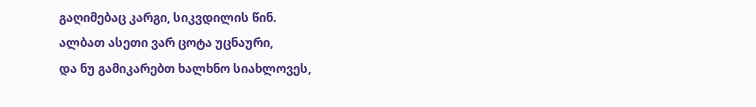გაღიმებაც კარგი, სიკვდილის წინ.
ალბათ ასეთი ვარ ცოტა უცნაური,
და ნუ გამიკარებთ ხალხნო სიახლოვეს,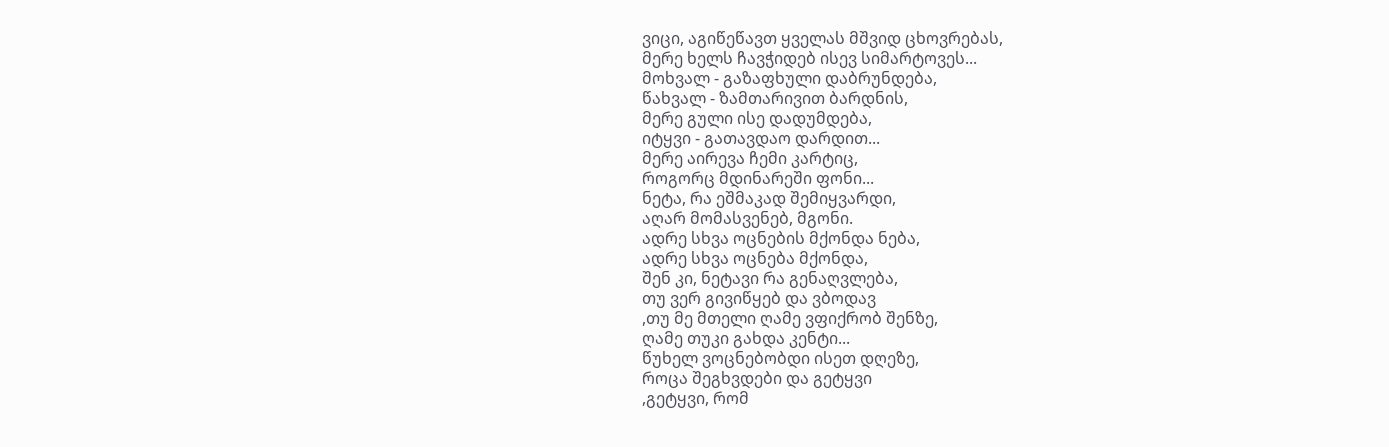ვიცი, აგიწეწავთ ყველას მშვიდ ცხოვრებას,
მერე ხელს ჩავჭიდებ ისევ სიმარტოვეს...
მოხვალ - გაზაფხული დაბრუნდება,
წახვალ - ზამთარივით ბარდნის,
მერე გული ისე დადუმდება,
იტყვი - გათავდაო დარდით...
მერე აირევა ჩემი კარტიც,
როგორც მდინარეში ფონი...
ნეტა, რა ეშმაკად შემიყვარდი,
აღარ მომასვენებ, მგონი.
ადრე სხვა ოცნების მქონდა ნება,
ადრე სხვა ოცნება მქონდა,
შენ კი, ნეტავი რა გენაღვლება,
თუ ვერ გივიწყებ და ვბოდავ
,თუ მე მთელი ღამე ვფიქრობ შენზე,
ღამე თუკი გახდა კენტი...
წუხელ ვოცნებობდი ისეთ დღეზე,
როცა შეგხვდები და გეტყვი
,გეტყვი, რომ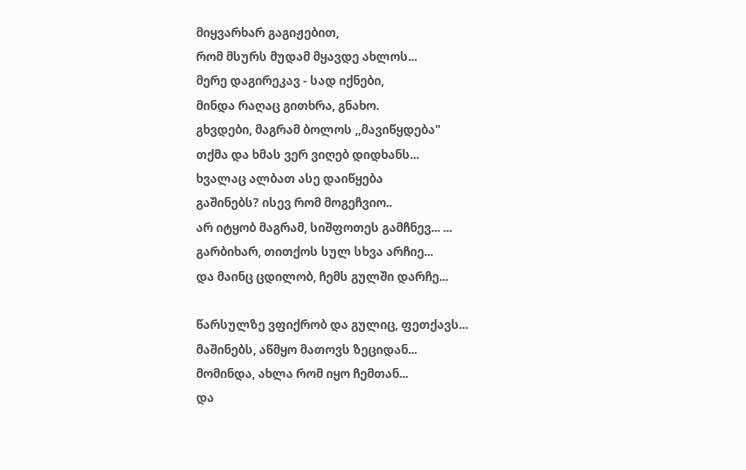მიყვარხარ გაგიჟებით,
რომ მსურს მუდამ მყავდე ახლოს...
მერე დაგირეკავ - სად იქნები,
მინდა რაღაც გითხრა, გნახო.
გხვდები, მაგრამ ბოლოს ,,მავიწყდება"
თქმა და ხმას ვერ ვიღებ დიდხანს...
ხვალაც ალბათ ასე დაიწყება
გაშინებს? ისევ რომ მოგეჩვიო..
არ იტყობ მაგრამ, სიშფოთეს გამჩნევ... ...
გარბიხარ, თითქოს სულ სხვა არჩიე...
და მაინც ცდილობ, ჩემს გულში დარჩე...

წარსულზე ვფიქრობ და გულიც, ფეთქავს...
მაშინებს, აწმყო მათოვს ზეციდან...
მომინდა, ახლა რომ იყო ჩემთან...
და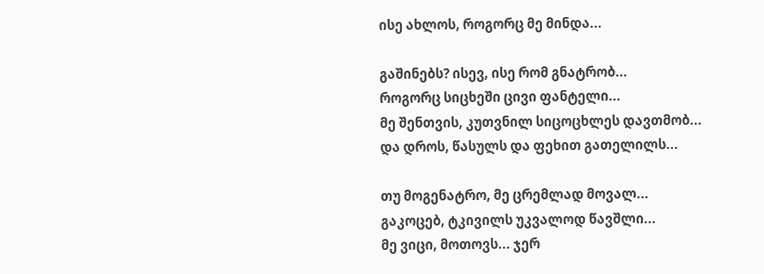ისე ახლოს, როგორც მე მინდა...

გაშინებს? ისევ, ისე რომ გნატრობ...
როგორც სიცხეში ცივი ფანტელი...
მე შენთვის, კუთვნილ სიცოცხლეს დავთმობ...
და დროს, წასულს და ფეხით გათელილს...

თუ მოგენატრო, მე ცრემლად მოვალ...
გაკოცებ, ტკივილს უკვალოდ წავშლი...
მე ვიცი, მოთოვს... ჯერ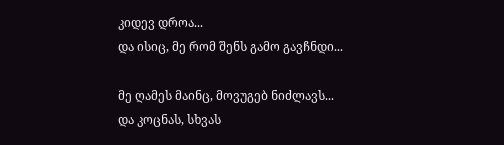კიდევ დროა...
და ისიც, მე რომ შენს გამო გავჩნდი...

მე ღამეს მაინც, მოვუგებ ნიძლავს...
და კოცნას, სხვას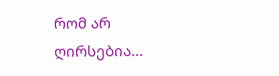რომ არ ღირსებია...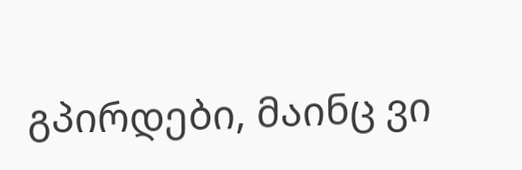გპირდები, მაინც ვი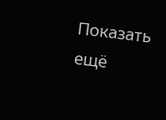Показать ещё